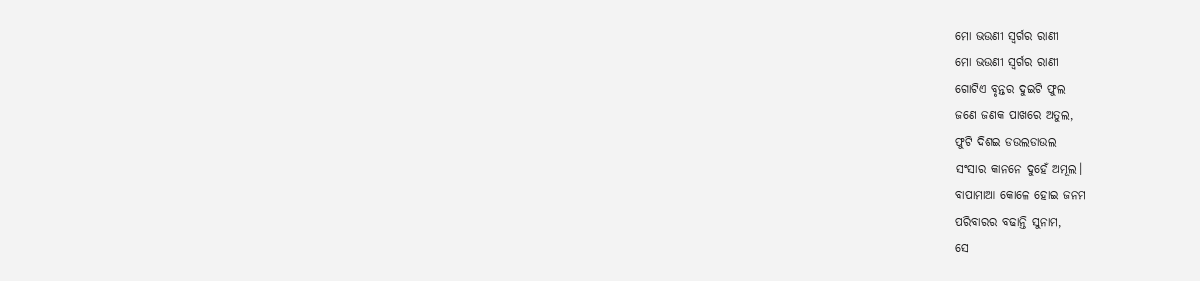ମୋ ଭଉଣୀ ସ୍ବର୍ଗର ରାଣୀ
ମୋ ଭଉଣୀ ସ୍ବର୍ଗର ରାଣୀ
ଗୋଟିଏ ବୃନ୍ତର ଦୁଇଟି ଫୁଲ
ଜଣେ ଜଣକ ପାଖରେ ଅତୁଲ,
ଫୁଟି ଦିଶଇ ଡଉଲଡାଉଲ
ସଂସାର କାନନେ ଦୁହେଁ ଅମୂଲ।
ବାପାମାଆ କୋଳେ ହୋଇ ଜନମ
ପରିବାରର ବଢାନ୍ତି ସୁନାମ,
ସେ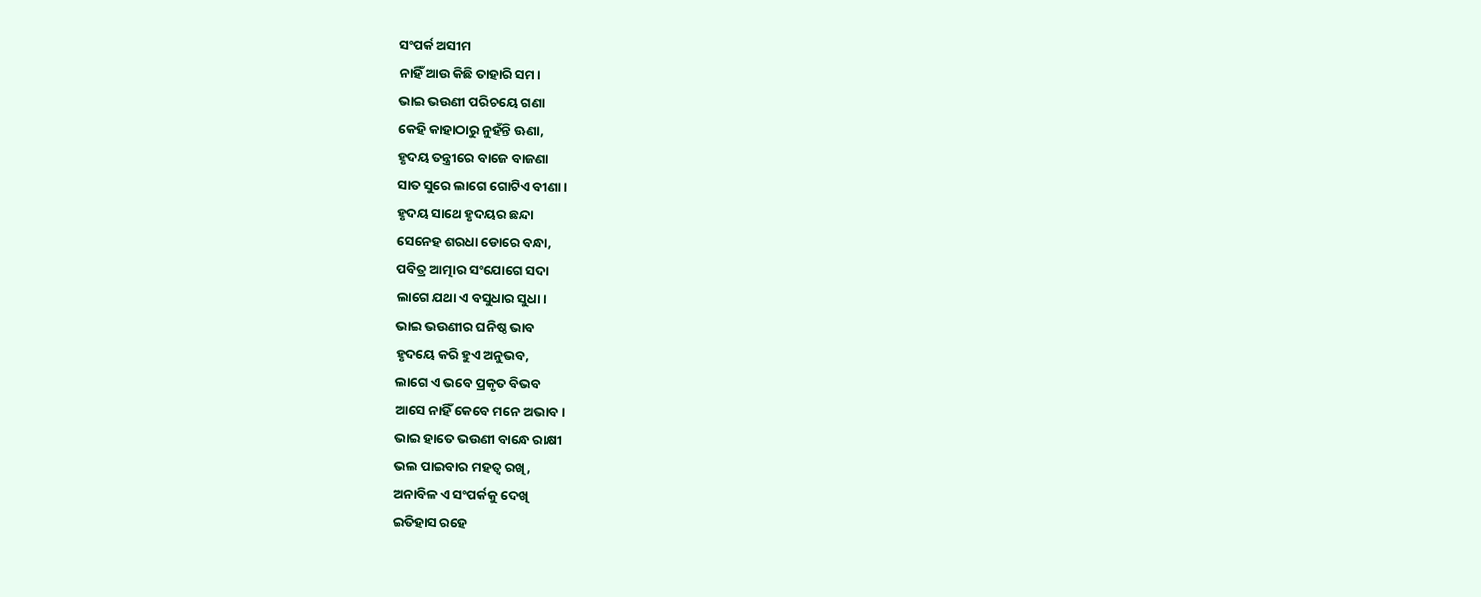ସଂପର୍କ ଅସୀମ
ନାହିଁ ଆଉ କିଛି ତାହାରି ସମ।
ଭାଇ ଭଉଣୀ ପରିଚୟେ ଗଣା
କେହି କାହାଠାରୁ ନୁହଁନ୍ତି ଊଣା,
ହୃଦୟ ତନ୍ତ୍ରୀରେ ବାଜେ ବାଜଣା
ସାତ ସୁରେ ଲାଗେ ଗୋଟିଏ ବୀଣା।
ହୃଦୟ ସାଥେ ହୃଦୟର ଛନ୍ଦା
ସେନେହ ଶରଧା ଡୋରେ ବନ୍ଧା,
ପବିତ୍ର ଆତ୍ମାର ସଂଯୋଗେ ସଦା
ଲାଗେ ଯଥା ଏ ବସୁଧାର ସୁଧା।
ଭାଇ ଭଉଣୀର ଘନିଷ୍ଠ ଭାବ
ହୃଦୟେ କରି ହୁଏ ଅନୁଭବ,
ଲାଗେ ଏ ଭବେ ପ୍ରକୃତ ବିଭବ
ଆସେ ନାହିଁ କେବେ ମନେ ଅଭାବ।
ଭାଇ ହାତେ ଭଉଣୀ ବାନ୍ଧେ ରାକ୍ଷୀ
ଭଲ ପାଇବାର ମହତ୍ଵ ରଖି,
ଅନାବିଳ ଏ ସଂପର୍କକୁ ଦେଖି
ଇତିହାସ ରହେ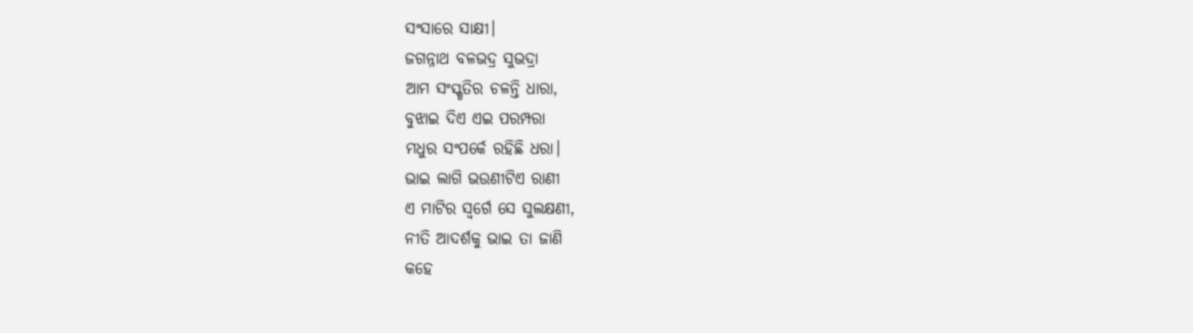ସଂସାରେ ସାକ୍ଷୀ।
ଜଗନ୍ନାଥ ବଳଭଦ୍ର ସୁଭଦ୍ରା
ଆମ ସଂସ୍କୃତିର ଚଳନ୍ତି ଧାରା,
ବୁଝାଇ ଦିଏ ଏଇ ପରମ୍ପରା
ମଧୁର ସଂପର୍କେ ରହିଛି ଧରା।
ଭାଇ ଲାଗି ଭଉଣୀଟିଏ ରାଣୀ
ଏ ମାଟିର ସ୍ବର୍ଗେ ସେ ସୁଲକ୍ଷଣୀ,
ନୀତି ଆଦର୍ଶକୁ ଭାଇ ତା ଜାଣି
କହେ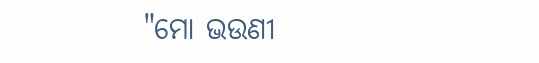"ମୋ ଭଉଣୀ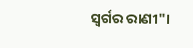ସ୍ବର୍ଗର ରାଣୀ"।